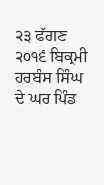੨੩ ਫੱਗਣ ੨੦੧੬ ਬਿਕ੍ਰਮੀ ਹਰਬੰਸ ਸਿੰਘ ਦੇ ਘਰ ਪਿੰਡ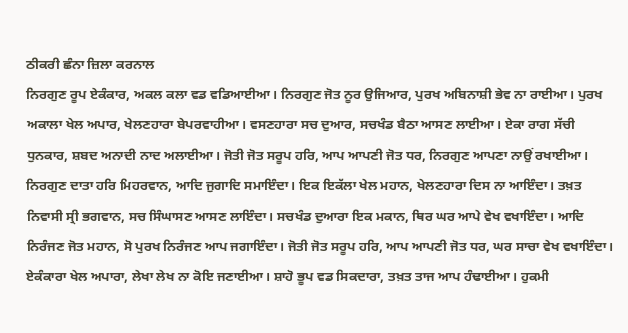ਠੀਕਰੀ ਛੰਨਾ ਜ਼ਿਲਾ ਕਰਨਾਲ
ਨਿਰਗੁਣ ਰੂਪ ਏਕੰਕਾਰ, ਅਕਲ ਕਲਾ ਵਡ ਵਡਿਆਈਆ। ਨਿਰਗੁਣ ਜੋਤ ਨੂਰ ਉਜਿਆਰ, ਪੁਰਖ ਅਬਿਨਾਸ਼ੀ ਭੇਵ ਨਾ ਰਾਈਆ। ਪੁਰਖ ਅਕਾਲਾ ਖੇਲ ਅਪਾਰ, ਖੇਲਣਹਾਰਾ ਬੇਪਰਵਾਹੀਆ। ਵਸਣਹਾਰਾ ਸਚ ਦੁਆਰ, ਸਚਖੰਡ ਬੈਠਾ ਆਸਣ ਲਾਈਆ। ਏਕਾ ਰਾਗ ਸੱਚੀ ਧੁਨਕਾਰ, ਸ਼ਬਦ ਅਨਾਦੀ ਨਾਦ ਅਲਾਈਆ। ਜੋਤੀ ਜੋਤ ਸਰੂਪ ਹਰਿ, ਆਪ ਆਪਣੀ ਜੋਤ ਧਰ, ਨਿਰਗੁਣ ਆਪਣਾ ਨਾਉਂ ਰਖਾਈਆ। ਨਿਰਗੁਣ ਦਾਤਾ ਹਰਿ ਮਿਹਰਵਾਨ, ਆਦਿ ਜੁਗਾਦਿ ਸਮਾਇੰਦਾ। ਇਕ ਇਕੱਲਾ ਖੇਲ ਮਹਾਨ, ਖੇਲਣਹਾਰਾ ਦਿਸ ਨਾ ਆਇੰਦਾ। ਤਖ਼ਤ ਨਿਵਾਸੀ ਸ੍ਰੀ ਭਗਵਾਨ, ਸਚ ਸਿੰਘਾਸਣ ਆਸਣ ਲਾਇੰਦਾ। ਸਚਖੰਡ ਦੁਆਰਾ ਇਕ ਮਕਾਨ, ਥਿਰ ਘਰ ਆਪੇ ਵੇਖ ਵਖਾਇੰਦਾ। ਆਦਿ ਨਿਰੰਜਣ ਜੋਤ ਮਹਾਨ, ਸੋ ਪੁਰਖ ਨਿਰੰਜਣ ਆਪ ਜਗਾਇੰਦਾ। ਜੋਤੀ ਜੋਤ ਸਰੂਪ ਹਰਿ, ਆਪ ਆਪਣੀ ਜੋਤ ਧਰ, ਘਰ ਸਾਚਾ ਵੇਖ ਵਖਾਇੰਦਾ। ਏਕੰਕਾਰਾ ਖੇਲ ਅਪਾਰਾ, ਲੇਖਾ ਲੇਖ ਨਾ ਕੋਇ ਜਣਾਈਆ। ਸ਼ਾਹੋ ਭੂਪ ਵਡ ਸਿਕਦਾਰਾ, ਤਖ਼ਤ ਤਾਜ ਆਪ ਹੰਢਾਈਆ। ਹੁਕਮੀ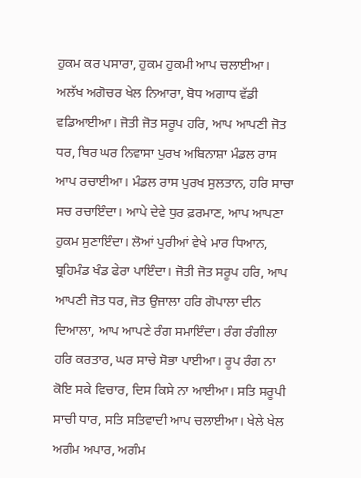ਹੁਕਮ ਕਰ ਪਸਾਰਾ, ਹੁਕਮ ਹੁਕਮੀ ਆਪ ਚਲਾਈਆ। ਅਲੱਖ ਅਗੋਚਰ ਖੇਲ ਨਿਆਰਾ, ਬੋਧ ਅਗਾਧ ਵੱਡੀ ਵਡਿਆਈਆ। ਜੋਤੀ ਜੋਤ ਸਰੂਪ ਹਰਿ, ਆਪ ਆਪਣੀ ਜੋਤ ਧਰ, ਥਿਰ ਘਰ ਨਿਵਾਸਾ ਪੁਰਖ ਅਬਿਨਾਸ਼ਾ ਮੰਡਲ ਰਾਸ ਆਪ ਰਚਾਈਆ। ਮੰਡਲ ਰਾਸ ਪੁਰਖ ਸੁਲਤਾਨ, ਹਰਿ ਸਾਚਾ ਸਚ ਰਚਾਇੰਦਾ। ਆਪੇ ਦੇਵੇ ਧੁਰ ਫ਼ਰਮਾਣ, ਆਪ ਆਪਣਾ ਹੁਕਮ ਸੁਣਾਇੰਦਾ। ਲੋਆਂ ਪੁਰੀਆਂ ਵੇਖੇ ਮਾਰ ਧਿਆਨ, ਬ੍ਰਹਿਮੰਡ ਖੰਡ ਫੇਰਾ ਪਾਇੰਦਾ। ਜੋਤੀ ਜੋਤ ਸਰੂਪ ਹਰਿ, ਆਪ ਆਪਣੀ ਜੋਤ ਧਰ, ਜੋਤ ਉਜਾਲਾ ਹਰਿ ਗੋਪਾਲਾ ਦੀਨ ਦਿਆਲਾ, ਆਪ ਆਪਣੇ ਰੰਗ ਸਮਾਇੰਦਾ। ਰੰਗ ਰੰਗੀਲਾ ਹਰਿ ਕਰਤਾਰ, ਘਰ ਸਾਚੇ ਸੋਭਾ ਪਾਈਆ। ਰੂਪ ਰੰਗ ਨਾ ਕੋਇ ਸਕੇ ਵਿਚਾਰ, ਦਿਸ ਕਿਸੇ ਨਾ ਆਈਆ। ਸਤਿ ਸਰੂਪੀ ਸਾਚੀ ਧਾਰ, ਸਤਿ ਸਤਿਵਾਦੀ ਆਪ ਚਲਾਈਆ। ਖੇਲੇ ਖੇਲ ਅਗੰਮ ਅਪਾਰ, ਅਗੰਮ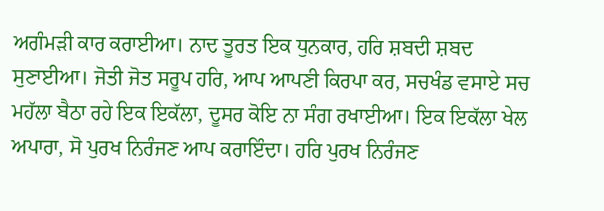ਅਗੰਮੜੀ ਕਾਰ ਕਰਾਈਆ। ਨਾਦ ਤੂਰਤ ਇਕ ਧੁਨਕਾਰ, ਹਰਿ ਸ਼ਬਦੀ ਸ਼ਬਦ ਸੁਣਾਈਆ। ਜੋਤੀ ਜੋਤ ਸਰੂਪ ਹਰਿ, ਆਪ ਆਪਣੀ ਕਿਰਪਾ ਕਰ, ਸਚਖੰਡ ਵਸਾਏ ਸਚ ਮਹੱਲਾ ਬੈਠਾ ਰਹੇ ਇਕ ਇਕੱਲਾ, ਦੂਸਰ ਕੋਇ ਨਾ ਸੰਗ ਰਖਾਈਆ। ਇਕ ਇਕੱਲਾ ਖੇਲ ਅਪਾਰਾ, ਸੋ ਪੁਰਖ ਨਿਰੰਜਣ ਆਪ ਕਰਾਇੰਦਾ। ਹਰਿ ਪੁਰਖ ਨਿਰੰਜਣ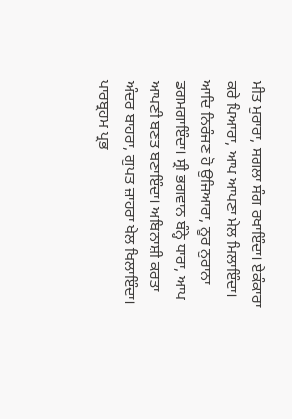ਮੀਤ ਮੁਰਾਰਾ, ਸਗਲਾ ਸੰਗ ਰਖਾਇੰਦਾ। ਏਕੰਕਾਰਾ ਕਰੇ ਪਿਆਰਾ, ਆਪ ਆਪਣਾ ਮੇਲ ਮਿਲਾਇੰਦਾ। ਆਦਿ ਨਿਰੰਜਣ ਹੋ ਉਜਿਆਰਾ, ਨੂਰ ਨੁਰਾਨਾ ਡਗਮਗਾਇੰਦਾ। ਸ੍ਰੀ ਭਗਵਾਨ ਬੰਨ੍ਹੇ ਧਾਰਾ, ਆਪ ਆਪਣੀ ਬਣਤ ਬਣਾਇੰਦਾ। ਅਬਿਨਾਸ਼ੀ ਕਰਤਾ ਅੰਦਰ ਬਾਹਰਾ, ਗੁਪਤ ਜ਼ਾਹਰਾ ਖੇਲ ਖਿਲਾਇੰਦਾ। ਪਾਰਬ੍ਰਹਮ ਪ੍ਰਭ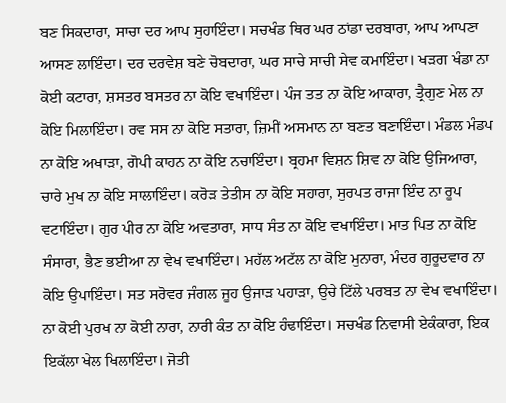ਬਣ ਸਿਕਦਾਰਾ, ਸਾਚਾ ਦਰ ਆਪ ਸੁਹਾਇੰਦਾ। ਸਚਖੰਡ ਥਿਰ ਘਰ ਠਾਂਡਾ ਦਰਬਾਰਾ, ਆਪ ਆਪਣਾ ਆਸਣ ਲਾਇੰਦਾ। ਦਰ ਦਰਵੇਸ਼ ਬਣੇ ਚੋਬਦਾਰਾ, ਘਰ ਸਾਚੇ ਸਾਚੀ ਸੇਵ ਕਮਾਇੰਦਾ। ਖੜਗ ਖੰਡਾ ਨਾ ਕੋਈ ਕਟਾਰਾ, ਸ਼ਸਤਰ ਬਸਤਰ ਨਾ ਕੋਇ ਵਖਾਇੰਦਾ। ਪੰਜ ਤਤ ਨਾ ਕੋਇ ਆਕਾਰਾ, ਤ੍ਰੈਗੁਣ ਮੇਲ ਨਾ ਕੋਇ ਮਿਲਾਇੰਦਾ। ਰਵ ਸਸ ਨਾ ਕੋਇ ਸਤਾਰਾ, ਜ਼ਿਮੀਂ ਅਸਮਾਨ ਨਾ ਬਣਤ ਬਣਾਇੰਦਾ। ਮੰਡਲ ਮੰਡਪ ਨਾ ਕੋਇ ਅਖਾੜਾ, ਗੋਪੀ ਕਾਹਨ ਨਾ ਕੋਇ ਨਚਾਇੰਦਾ। ਬ੍ਰਹਮਾ ਵਿਸ਼ਨ ਸ਼ਿਵ ਨਾ ਕੋਇ ਉਜਿਆਰਾ, ਚਾਰੇ ਮੁਖ ਨਾ ਕੋਇ ਸਾਲਾਇੰਦਾ। ਕਰੋੜ ਤੇਤੀਸ ਨਾ ਕੋਇ ਸਹਾਰਾ, ਸੁਰਪਤ ਰਾਜਾ ਇੰਦ ਨਾ ਰੂਪ ਵਟਾਇੰਦਾ। ਗੁਰ ਪੀਰ ਨਾ ਕੋਇ ਅਵਤਾਰਾ, ਸਾਧ ਸੰਤ ਨਾ ਕੋਇ ਵਖਾਇੰਦਾ। ਮਾਤ ਪਿਤ ਨਾ ਕੋਇ ਸੰਸਾਰਾ, ਭੈਣ ਭਈਆ ਨਾ ਵੇਖ ਵਖਾਇੰਦਾ। ਮਹੱਲ ਅਟੱਲ ਨਾ ਕੋਇ ਮੁਨਾਰਾ, ਮੰਦਰ ਗੁਰੂਦਵਾਰ ਨਾ ਕੋਇ ਉਪਾਇੰਦਾ। ਸਤ ਸਰੋਵਰ ਜੰਗਲ ਜੂਹ ਉਜਾੜ ਪਹਾੜਾ, ਉਚੇ ਟਿੱਲੇ ਪਰਬਤ ਨਾ ਵੇਖ ਵਖਾਇੰਦਾ। ਨਾ ਕੋਈ ਪੁਰਖ ਨਾ ਕੋਈ ਨਾਰਾ, ਨਾਰੀ ਕੰਤ ਨਾ ਕੋਇ ਹੰਢਾਇੰਦਾ। ਸਚਖੰਡ ਨਿਵਾਸੀ ਏਕੰਕਾਰਾ, ਇਕ ਇਕੱਲਾ ਖੇਲ ਖਿਲਾਇੰਦਾ। ਜੋਤੀ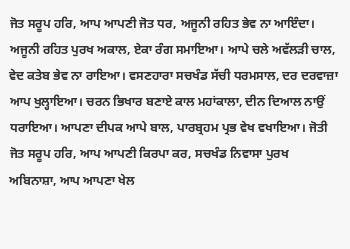ਜੋਤ ਸਰੂਪ ਹਰਿ, ਆਪ ਆਪਣੀ ਜੋਤ ਧਰ, ਅਜੂਨੀ ਰਹਿਤ ਭੇਵ ਨਾ ਆਇੰਦਾ। ਅਜੂਨੀ ਰਹਿਤ ਪੁਰਖ ਅਕਾਲ, ਏਕਾ ਰੰਗ ਸਮਾਇਆ। ਆਪੇ ਚਲੇ ਅਵੱਲੜੀ ਚਾਲ, ਵੇਦ ਕਤੇਬ ਭੇਵ ਨਾ ਰਾਇਆ। ਵਸਣਹਾਰਾ ਸਚਖੰਡ ਸੱਚੀ ਧਰਮਸਾਲ, ਦਰ ਦਰਵਾਜ਼ਾ ਆਪ ਖੁਲ੍ਹਾਇਆ। ਚਰਨ ਭਿਖਾਰ ਬਣਾਏ ਕਾਲ ਮਹਾਂਕਾਲਾ, ਦੀਨ ਦਿਆਲ ਨਾਉਂ ਧਰਾਇਆ। ਆਪਣਾ ਦੀਪਕ ਆਪੇ ਬਾਲ, ਪਾਰਬ੍ਰਹਮ ਪ੍ਰਭ ਵੇਖ ਵਖਾਇਆ। ਜੋਤੀ ਜੋਤ ਸਰੂਪ ਹਰਿ, ਆਪ ਆਪਣੀ ਕਿਰਪਾ ਕਰ, ਸਚਖੰਡ ਨਿਵਾਸਾ ਪੁਰਖ ਅਬਿਨਾਸ਼ਾ, ਆਪ ਆਪਣਾ ਖੇਲ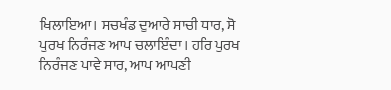ਖਿਲਾਇਆ। ਸਚਖੰਡ ਦੁਆਰੇ ਸਾਚੀ ਧਾਰ, ਸੋ ਪੁਰਖ ਨਿਰੰਜਣ ਆਪ ਚਲਾਇੰਦਾ। ਹਰਿ ਪੁਰਖ ਨਿਰੰਜਣ ਪਾਵੇ ਸਾਰ, ਆਪ ਆਪਣੀ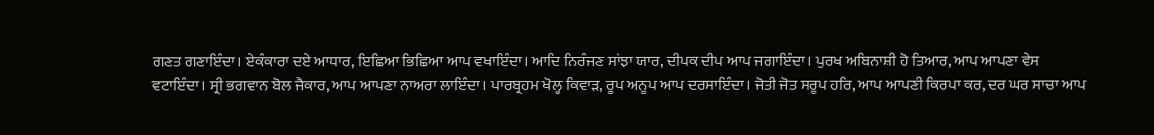ਗਣਤ ਗਣਾਇੰਦਾ। ਏਕੰਕਾਰਾ ਦਏ ਆਧਾਰ, ਇਛਿਆ ਭਿਛਿਆ ਆਪ ਵਖਾਇੰਦਾ। ਆਦਿ ਨਿਰੰਜਣ ਸਾਂਝਾ ਯਾਰ, ਦੀਪਕ ਦੀਪ ਆਪ ਜਗਾਇੰਦਾ। ਪੁਰਖ ਅਬਿਨਾਸ਼ੀ ਹੋ ਤਿਆਰ, ਆਪ ਆਪਣਾ ਵੇਸ ਵਟਾਇੰਦਾ। ਸ੍ਰੀ ਭਗਵਾਨ ਬੋਲ ਜੈਕਾਰ, ਆਪ ਆਪਣਾ ਨਾਅਰਾ ਲਾਇੰਦਾ। ਪਾਰਬ੍ਰਹਮ ਖੋਲ੍ਹ ਕਿਵਾੜ, ਰੂਪ ਅਨੂਪ ਆਪ ਦਰਸਾਇੰਦਾ। ਜੋਤੀ ਜੋਤ ਸਰੂਪ ਹਰਿ, ਆਪ ਆਪਣੀ ਕਿਰਪਾ ਕਰ, ਦਰ ਘਰ ਸਾਚਾ ਆਪ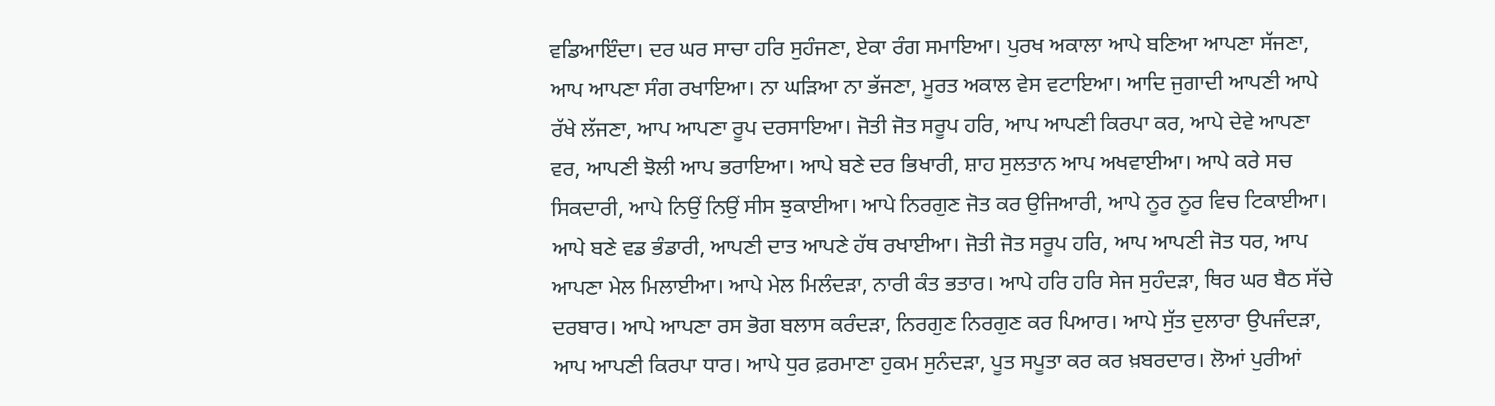ਵਡਿਆਇੰਦਾ। ਦਰ ਘਰ ਸਾਚਾ ਹਰਿ ਸੁਹੰਜਣਾ, ਏਕਾ ਰੰਗ ਸਮਾਇਆ। ਪੁਰਖ ਅਕਾਲਾ ਆਪੇ ਬਣਿਆ ਆਪਣਾ ਸੱਜਣਾ, ਆਪ ਆਪਣਾ ਸੰਗ ਰਖਾਇਆ। ਨਾ ਘੜਿਆ ਨਾ ਭੱਜਣਾ, ਮੂਰਤ ਅਕਾਲ ਵੇਸ ਵਟਾਇਆ। ਆਦਿ ਜੁਗਾਦੀ ਆਪਣੀ ਆਪੇ ਰੱਖੇ ਲੱਜਣਾ, ਆਪ ਆਪਣਾ ਰੂਪ ਦਰਸਾਇਆ। ਜੋਤੀ ਜੋਤ ਸਰੂਪ ਹਰਿ, ਆਪ ਆਪਣੀ ਕਿਰਪਾ ਕਰ, ਆਪੇ ਦੇਵੇ ਆਪਣਾ ਵਰ, ਆਪਣੀ ਝੋਲੀ ਆਪ ਭਰਾਇਆ। ਆਪੇ ਬਣੇ ਦਰ ਭਿਖਾਰੀ, ਸ਼ਾਹ ਸੁਲਤਾਨ ਆਪ ਅਖਵਾਈਆ। ਆਪੇ ਕਰੇ ਸਚ ਸਿਕਦਾਰੀ, ਆਪੇ ਨਿਉਂ ਨਿਉਂ ਸੀਸ ਝੁਕਾਈਆ। ਆਪੇ ਨਿਰਗੁਣ ਜੋਤ ਕਰ ਉਜਿਆਰੀ, ਆਪੇ ਨੂਰ ਨੂਰ ਵਿਚ ਟਿਕਾਈਆ। ਆਪੇ ਬਣੇ ਵਡ ਭੰਡਾਰੀ, ਆਪਣੀ ਦਾਤ ਆਪਣੇ ਹੱਥ ਰਖਾਈਆ। ਜੋਤੀ ਜੋਤ ਸਰੂਪ ਹਰਿ, ਆਪ ਆਪਣੀ ਜੋਤ ਧਰ, ਆਪ ਆਪਣਾ ਮੇਲ ਮਿਲਾਈਆ। ਆਪੇ ਮੇਲ ਮਿਲੰਦੜਾ, ਨਾਰੀ ਕੰਤ ਭਤਾਰ। ਆਪੇ ਹਰਿ ਹਰਿ ਸੇਜ ਸੁਹੰਦੜਾ, ਥਿਰ ਘਰ ਬੈਠ ਸੱਚੇ ਦਰਬਾਰ। ਆਪੇ ਆਪਣਾ ਰਸ ਭੋਗ ਬਲਾਸ ਕਰੰਦੜਾ, ਨਿਰਗੁਣ ਨਿਰਗੁਣ ਕਰ ਪਿਆਰ। ਆਪੇ ਸੁੱਤ ਦੁਲਾਰਾ ਉਪਜੰਦੜਾ, ਆਪ ਆਪਣੀ ਕਿਰਪਾ ਧਾਰ। ਆਪੇ ਧੁਰ ਫ਼ਰਮਾਣਾ ਹੁਕਮ ਸੁਨੰਦੜਾ, ਪੂਤ ਸਪੂਤਾ ਕਰ ਕਰ ਖ਼ਬਰਦਾਰ। ਲੋਆਂ ਪੁਰੀਆਂ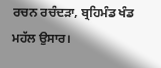ਰਚਨ ਰਚੰਦੜਾ, ਬ੍ਰਹਿਮੰਡ ਖੰਡ ਮਹੱਲ ਉਸਾਰ।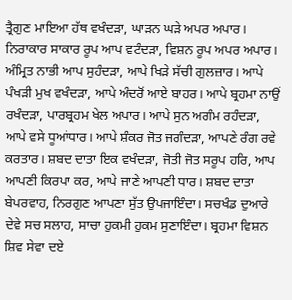ਤ੍ਰੈਗੁਣ ਮਾਇਆ ਹੱਥ ਵਖੰਦੜਾ, ਘਾੜਨ ਘੜੇ ਅਪਰ ਅਪਾਰ। ਨਿਰਾਕਾਰ ਸਾਕਾਰ ਰੂਪ ਆਪ ਵਟੰਦੜਾ, ਵਿਸ਼ਨ ਰੂਪ ਅਪਰ ਅਪਾਰ। ਅੰਮ੍ਰਿਤ ਨਾਭੀ ਆਪ ਸੁਹੰਦੜਾ, ਆਪੇ ਖਿੜੇ ਸੱਚੀ ਗੁਲਜ਼ਾਰ। ਆਪੇ ਪੰਖੜੀ ਮੁਖ ਵਖੰਦੜਾ, ਆਪੇ ਅੰਦਰੋਂ ਆਏ ਬਾਹਰ। ਆਪੇ ਬ੍ਰਹਮਾ ਨਾਉਂ ਰਖੰਦੜਾ, ਪਾਰਬ੍ਰਹਮ ਖੇਲ ਅਪਾਰ। ਆਪੇ ਸੁਨ ਅਗੰਮ ਰਹੰਦੜਾ, ਆਪੇ ਵਸੇ ਧੂਆਂਧਾਰ। ਆਪੇ ਸ਼ੰਕਰ ਜੋਤ ਜਗੰਦੜਾ, ਆਪਣੇ ਰੰਗ ਰਵੇ ਕਰਤਾਰ। ਸ਼ਬਦ ਦਾਤਾ ਇਕ ਵਖੰਦੜਾ, ਜੋਤੀ ਜੋਤ ਸਰੂਪ ਹਰਿ, ਆਪ ਆਪਣੀ ਕਿਰਪਾ ਕਰ, ਆਪੇ ਜਾਣੇ ਆਪਣੀ ਧਾਰ। ਸ਼ਬਦ ਦਾਤਾ ਬੇਪਰਵਾਹ, ਨਿਰਗੁਣ ਆਪਣਾ ਸੁੱਤ ਉਪਜਾਇੰਦਾ। ਸਚਖੰਡ ਦੁਆਰੇ ਦੇਵੇ ਸਚ ਸਲਾਹ, ਸਾਚਾ ਹੁਕਮੀ ਹੁਕਮ ਸੁਣਾਇੰਦਾ। ਬ੍ਰਹਮਾ ਵਿਸ਼ਨ ਸ਼ਿਵ ਸੇਵਾ ਦਏ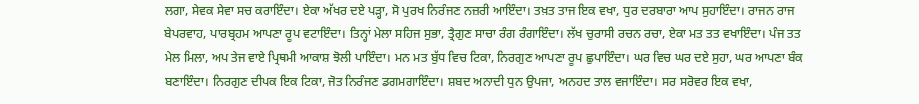ਲਗਾ, ਸੇਵਕ ਸੇਵਾ ਸਚ ਕਰਾਇੰਦਾ। ਏਕਾ ਅੱਖਰ ਦਏ ਪੜ੍ਹਾ, ਸੋ ਪੁਰਖ ਨਿਰੰਜਣ ਨਜ਼ਰੀ ਆਇੰਦਾ। ਤਖ਼ਤ ਤਾਜ ਇਕ ਵਖਾ, ਧੁਰ ਦਰਬਾਰਾ ਆਪ ਸੁਹਾਇੰਦਾ। ਰਾਜਨ ਰਾਜ ਬੇਪਰਵਾਹ, ਪਾਰਬ੍ਰਹਮ ਆਪਣਾ ਰੂਪ ਵਟਾਇੰਦਾ। ਤਿਨ੍ਹਾਂ ਮੇਲਾ ਸਹਿਜ ਸੁਭਾ, ਤ੍ਰੈਗੁਣ ਸਾਚਾ ਰੰਗ ਰੰਗਾਇੰਦਾ। ਲੱਖ ਚੁਰਾਸੀ ਰਚਨ ਰਚਾ, ਏਕਾ ਮਤ ਤਤ ਵਖਾਇੰਦਾ। ਪੰਜ ਤਤ ਮੇਲ ਮਿਲਾ, ਅਪ ਤੇਜ ਵਾਏ ਪ੍ਰਿਥਮੀ ਆਕਾਸ਼ ਝੋਲੀ ਪਾਇੰਦਾ। ਮਨ ਮਤ ਬੁੱਧ ਵਿਚ ਟਿਕਾ, ਨਿਰਗੁਣ ਆਪਣਾ ਰੂਪ ਛੁਪਾਇੰਦਾ। ਘਰ ਵਿਚ ਘਰ ਦਏ ਸੁਹਾ, ਘਰ ਆਪਣਾ ਬੰਕ ਬਣਾਇੰਦਾ। ਨਿਰਗੁਣ ਦੀਪਕ ਇਕ ਟਿਕਾ, ਜੋਤ ਨਿਰੰਜਣ ਡਗਮਗਾਇੰਦਾ। ਸ਼ਬਦ ਅਨਾਦੀ ਧੁਨ ਉਪਜਾ, ਅਨਹਦ ਤਾਲ ਵਜਾਇੰਦਾ। ਸਰ ਸਰੋਵਰ ਇਕ ਵਖਾ,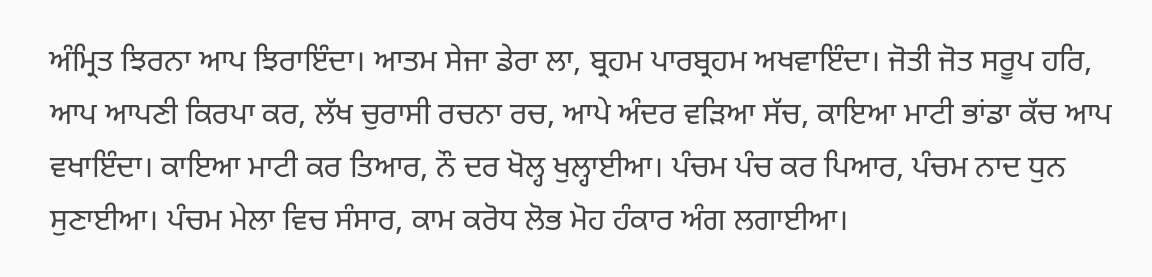ਅੰਮ੍ਰਿਤ ਝਿਰਨਾ ਆਪ ਝਿਰਾਇੰਦਾ। ਆਤਮ ਸੇਜਾ ਡੇਰਾ ਲਾ, ਬ੍ਰਹਮ ਪਾਰਬ੍ਰਹਮ ਅਖਵਾਇੰਦਾ। ਜੋਤੀ ਜੋਤ ਸਰੂਪ ਹਰਿ, ਆਪ ਆਪਣੀ ਕਿਰਪਾ ਕਰ, ਲੱਖ ਚੁਰਾਸੀ ਰਚਨਾ ਰਚ, ਆਪੇ ਅੰਦਰ ਵੜਿਆ ਸੱਚ, ਕਾਇਆ ਮਾਟੀ ਭਾਂਡਾ ਕੱਚ ਆਪ ਵਖਾਇੰਦਾ। ਕਾਇਆ ਮਾਟੀ ਕਰ ਤਿਆਰ, ਨੌ ਦਰ ਖੋਲ੍ਹ ਖੁਲ੍ਹਾਈਆ। ਪੰਚਮ ਪੰਚ ਕਰ ਪਿਆਰ, ਪੰਚਮ ਨਾਦ ਧੁਨ ਸੁਣਾਈਆ। ਪੰਚਮ ਮੇਲਾ ਵਿਚ ਸੰਸਾਰ, ਕਾਮ ਕਰੋਧ ਲੋਭ ਮੋਹ ਹੰਕਾਰ ਅੰਗ ਲਗਾਈਆ।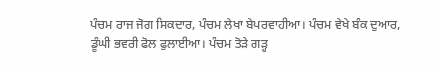ਪੰਚਮ ਰਾਜ ਜੋਗ ਸਿਕਦਾਰ, ਪੰਚਮ ਲੇਖਾ ਬੇਪਰਵਾਹੀਆ। ਪੰਚਮ ਵੇਖੇ ਬੰਕ ਦੁਆਰ, ਡੂੰਘੀ ਭਵਰੀ ਫੋਲ ਫੁਲਾਈਆ। ਪੰਚਮ ਤੋੜੇ ਗੜ੍ਹ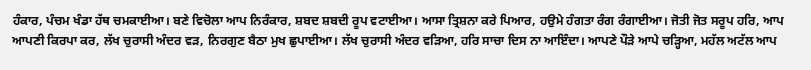ਹੰਕਾਰ, ਪੰਚਮ ਖੰਡਾ ਹੱਥ ਚਮਕਾਈਆ। ਬਣੇ ਵਿਚੋਲਾ ਆਪ ਨਿਰੰਕਾਰ, ਸ਼ਬਦ ਸ਼ਬਦੀ ਰੂਪ ਵਟਾਈਆ। ਆਸਾ ਤ੍ਰਿਸ਼ਨਾ ਕਰੇ ਪਿਆਰ, ਹਉਮੇ ਹੰਗਤਾ ਰੰਗ ਰੰਗਾਈਆ। ਜੋਤੀ ਜੋਤ ਸਰੂਪ ਹਰਿ, ਆਪ ਆਪਣੀ ਕਿਰਪਾ ਕਰ, ਲੱਖ ਚੁਰਾਸੀ ਅੰਦਰ ਵੜ, ਨਿਰਗੁਣ ਬੈਠਾ ਮੁਖ ਛੁਪਾਈਆ। ਲੱਖ ਚੁਰਾਸੀ ਅੰਦਰ ਵੜਿਆ, ਹਰਿ ਸਾਚਾ ਦਿਸ ਨਾ ਆਇੰਦਾ। ਆਪਣੇ ਪੌੜੇ ਆਪੇ ਚੜ੍ਹਿਆ, ਮਹੱਲ ਅਟੱਲ ਆਪ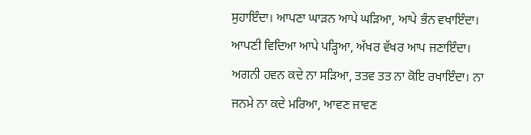ਸੁਹਾਇੰਦਾ। ਆਪਣਾ ਘਾੜਨ ਆਪੇ ਘੜਿਆ, ਆਪੇ ਭੰਨ ਵਖਾਇੰਦਾ। ਆਪਣੀ ਵਿਦਿਆ ਆਪੇ ਪੜ੍ਹਿਆ, ਅੱਖਰ ਵੱਖਰ ਆਪ ਜਣਾਇੰਦਾ। ਅਗਨੀ ਹਵਨ ਕਦੇ ਨਾ ਸੜਿਆ, ਤਤਵ ਤਤ ਨਾ ਕੋਇ ਰਖਾਇੰਦਾ। ਨਾ ਜਨਮੇ ਨਾ ਕਦੇ ਮਰਿਆ, ਆਵਣ ਜਾਵਣ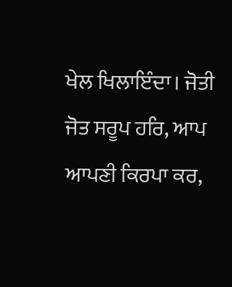ਖੇਲ ਖਿਲਾਇੰਦਾ। ਜੋਤੀ ਜੋਤ ਸਰੂਪ ਹਰਿ, ਆਪ ਆਪਣੀ ਕਿਰਪਾ ਕਰ,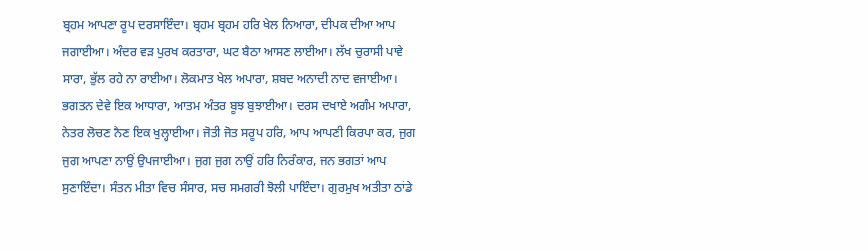ਬ੍ਰਹਮ ਆਪਣਾ ਰੂਪ ਦਰਸਾਇੰਦਾ। ਬ੍ਰਹਮ ਬ੍ਰਹਮ ਹਰਿ ਖੇਲ ਨਿਆਰਾ, ਦੀਪਕ ਦੀਆ ਆਪ ਜਗਾਈਆ। ਅੰਦਰ ਵੜ ਪੁਰਖ ਕਰਤਾਰਾ, ਘਟ ਬੈਠਾ ਆਸਣ ਲਾਈਆ। ਲੱਖ ਚੁਰਾਸੀ ਪਾਵੇ ਸਾਰਾ, ਭੁੱਲ ਰਹੇ ਨਾ ਰਾਈਆ। ਲੋਕਮਾਤ ਖੇਲ ਅਪਾਰਾ, ਸ਼ਬਦ ਅਨਾਦੀ ਨਾਦ ਵਜਾਈਆ। ਭਗਤਨ ਦੇਵੇ ਇਕ ਆਧਾਰਾ, ਆਤਮ ਅੰਤਰ ਬੂਝ ਬੁਝਾਈਆ। ਦਰਸ ਦਖਾਏ ਅਗੰਮ ਅਪਾਰਾ, ਨੇਤਰ ਲੋਚਣ ਨੈਣ ਇਕ ਖੁਲ੍ਹਾਈਆ। ਜੋਤੀ ਜੋਤ ਸਰੂਪ ਹਰਿ, ਆਪ ਆਪਣੀ ਕਿਰਪਾ ਕਰ, ਜੁਗ ਜੁਗ ਆਪਣਾ ਨਾਉਂ ਉਪਜਾਈਆ। ਜੁਗ ਜੁਗ ਨਾਉਂ ਹਰਿ ਨਿਰੰਕਾਰ, ਜਨ ਭਗਤਾਂ ਆਪ ਸੁਣਾਇੰਦਾ। ਸੰਤਨ ਮੀਤਾ ਵਿਚ ਸੰਸਾਰ, ਸਚ ਸਮਗਰੀ ਝੋਲੀ ਪਾਇੰਦਾ। ਗੁਰਮੁਖ ਅਤੀਤਾ ਠਾਂਡੇ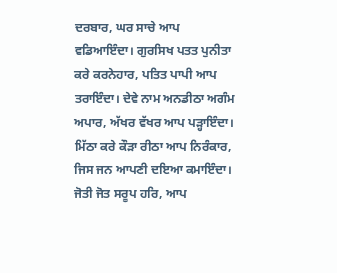ਦਰਬਾਰ, ਘਰ ਸਾਚੇ ਆਪ ਵਡਿਆਇੰਦਾ। ਗੁਰਸਿਖ ਪਤਤ ਪੁਨੀਤਾ ਕਰੇ ਕਰਨੇਹਾਰ, ਪਤਿਤ ਪਾਪੀ ਆਪ ਤਰਾਇੰਦਾ। ਦੇਵੇ ਨਾਮ ਅਨਡੀਠਾ ਅਗੰਮ ਅਪਾਰ, ਅੱਖਰ ਵੱਖਰ ਆਪ ਪੜ੍ਹਾਇੰਦਾ। ਮਿੱਠਾ ਕਰੇ ਕੌੜਾ ਰੀਠਾ ਆਪ ਨਿਰੰਕਾਰ, ਜਿਸ ਜਨ ਆਪਣੀ ਦਇਆ ਕਮਾਇੰਦਾ। ਜੋਤੀ ਜੋਤ ਸਰੂਪ ਹਰਿ, ਆਪ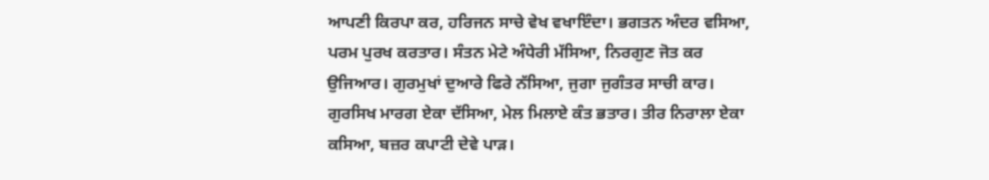ਆਪਣੀ ਕਿਰਪਾ ਕਰ, ਹਰਿਜਨ ਸਾਚੇ ਵੇਖ ਵਖਾਇੰਦਾ। ਭਗਤਨ ਅੰਦਰ ਵਸਿਆ, ਪਰਮ ਪੁਰਖ ਕਰਤਾਰ। ਸੰਤਨ ਮੇਟੇ ਅੰਧੇਰੀ ਮੱਸਿਆ, ਨਿਰਗੁਣ ਜੋਤ ਕਰ ਉਜਿਆਰ। ਗੁਰਮੁਖਾਂ ਦੁਆਰੇ ਫਿਰੇ ਨੱਸਿਆ, ਜੁਗਾ ਜੁਗੰਤਰ ਸਾਚੀ ਕਾਰ। ਗੁਰਸਿਖ ਮਾਰਗ ਏਕਾ ਦੱਸਿਆ, ਮੇਲ ਮਿਲਾਏ ਕੰਤ ਭਤਾਰ। ਤੀਰ ਨਿਰਾਲਾ ਏਕਾ ਕਸਿਆ, ਬਜ਼ਰ ਕਪਾਟੀ ਦੇਵੇ ਪਾੜ।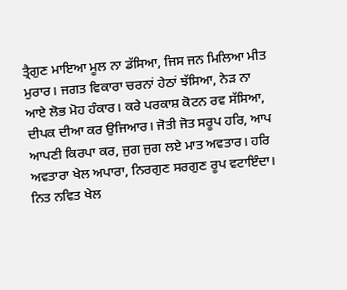ਤ੍ਰੈਗੁਣ ਮਾਇਆ ਮੂਲ ਨਾ ਡੱਸਿਆ, ਜਿਸ ਜਨ ਮਿਲਿਆ ਮੀਤ ਮੁਰਾਰ। ਜਗਤ ਵਿਕਾਰਾ ਚਰਨਾਂ ਹੇਠਾਂ ਝੱਸਿਆ, ਨੇੜ ਨਾ ਆਏ ਲੋਭ ਮੋਹ ਹੰਕਾਰ। ਕਰੇ ਪਰਕਾਸ਼ ਕੋਟਨ ਰਵ ਸੱਸਿਆ, ਦੀਪਕ ਦੀਆ ਕਰ ਉਜਿਆਰ। ਜੋਤੀ ਜੋਤ ਸਰੂਪ ਹਰਿ, ਆਪ ਆਪਣੀ ਕਿਰਪਾ ਕਰ, ਜੁਗ ਜੁਗ ਲਏ ਮਾਤ ਅਵਤਾਰ। ਹਰਿ ਅਵਤਾਰਾ ਖੇਲ ਅਪਾਰਾ, ਨਿਰਗੁਣ ਸਰਗੁਣ ਰੂਪ ਵਟਾਇੰਦਾ। ਨਿਤ ਨਵਿਤ ਖੇਲ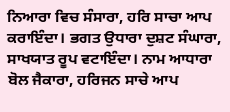ਨਿਆਰਾ ਵਿਚ ਸੰਸਾਰਾ, ਹਰਿ ਸਾਚਾ ਆਪ ਕਰਾਇੰਦਾ। ਭਗਤ ਉਧਾਰਾ ਦੁਸ਼ਟ ਸੰਘਾਰਾ, ਸਾਖਯਾਤ ਰੂਪ ਵਟਾਇੰਦਾ। ਨਾਮ ਆਧਾਰਾ ਬੋਲ ਜੈਕਾਰਾ, ਹਰਿਜਨ ਸਾਚੇ ਆਪ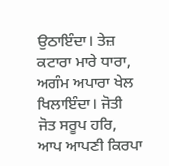ਉਠਾਇੰਦਾ। ਤੇਜ਼ ਕਟਾਰਾ ਮਾਰੇ ਧਾਰਾ, ਅਗੰਮ ਅਪਾਰਾ ਖੇਲ ਖਿਲਾਇੰਦਾ। ਜੋਤੀ ਜੋਤ ਸਰੂਪ ਹਰਿ, ਆਪ ਆਪਣੀ ਕਿਰਪਾ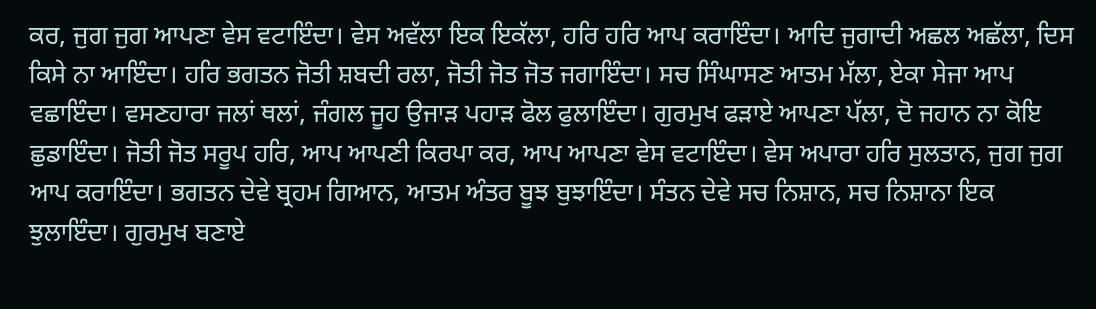ਕਰ, ਜੁਗ ਜੁਗ ਆਪਣਾ ਵੇਸ ਵਟਾਇੰਦਾ। ਵੇਸ ਅਵੱਲਾ ਇਕ ਇਕੱਲਾ, ਹਰਿ ਹਰਿ ਆਪ ਕਰਾਇੰਦਾ। ਆਦਿ ਜੁਗਾਦੀ ਅਛਲ ਅਛੱਲਾ, ਦਿਸ ਕਿਸੇ ਨਾ ਆਇੰਦਾ। ਹਰਿ ਭਗਤਨ ਜੋਤੀ ਸ਼ਬਦੀ ਰਲਾ, ਜੋਤੀ ਜੋਤ ਜੋਤ ਜਗਾਇੰਦਾ। ਸਚ ਸਿੰਘਾਸਣ ਆਤਮ ਮੱਲਾ, ਏਕਾ ਸੇਜਾ ਆਪ ਵਛਾਇੰਦਾ। ਵਸਣਹਾਰਾ ਜਲਾਂ ਥਲਾਂ, ਜੰਗਲ ਜੂਹ ਉਜਾੜ ਪਹਾੜ ਫੋਲ ਫੁਲਾਇੰਦਾ। ਗੁਰਮੁਖ ਫੜਾਏ ਆਪਣਾ ਪੱਲਾ, ਦੋ ਜਹਾਨ ਨਾ ਕੋਇ ਛੁਡਾਇੰਦਾ। ਜੋਤੀ ਜੋਤ ਸਰੂਪ ਹਰਿ, ਆਪ ਆਪਣੀ ਕਿਰਪਾ ਕਰ, ਆਪ ਆਪਣਾ ਵੇਸ ਵਟਾਇੰਦਾ। ਵੇਸ ਅਪਾਰਾ ਹਰਿ ਸੁਲਤਾਨ, ਜੁਗ ਜੁਗ ਆਪ ਕਰਾਇੰਦਾ। ਭਗਤਨ ਦੇਵੇ ਬ੍ਰਹਮ ਗਿਆਨ, ਆਤਮ ਅੰਤਰ ਬੂਝ ਬੁਝਾਇੰਦਾ। ਸੰਤਨ ਦੇਵੇ ਸਚ ਨਿਸ਼ਾਨ, ਸਚ ਨਿਸ਼ਾਨਾ ਇਕ ਝੁਲਾਇੰਦਾ। ਗੁਰਮੁਖ ਬਣਾਏ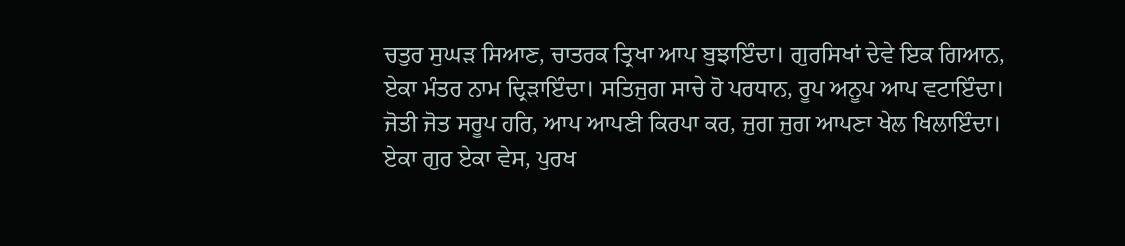ਚਤੁਰ ਸੁਘੜ ਸਿਆਣ, ਚਾਤਰਕ ਤ੍ਰਿਖਾ ਆਪ ਬੁਝਾਇੰਦਾ। ਗੁਰਸਿਖਾਂ ਦੇਵੇ ਇਕ ਗਿਆਨ, ਏਕਾ ਮੰਤਰ ਨਾਮ ਦ੍ਰਿੜਾਇੰਦਾ। ਸਤਿਜੁਗ ਸਾਚੇ ਹੋ ਪਰਧਾਨ, ਰੂਪ ਅਨੂਪ ਆਪ ਵਟਾਇੰਦਾ। ਜੋਤੀ ਜੋਤ ਸਰੂਪ ਹਰਿ, ਆਪ ਆਪਣੀ ਕਿਰਪਾ ਕਰ, ਜੁਗ ਜੁਗ ਆਪਣਾ ਖੇਲ ਖਿਲਾਇੰਦਾ। ਏਕਾ ਗੁਰ ਏਕਾ ਵੇਸ, ਪੁਰਖ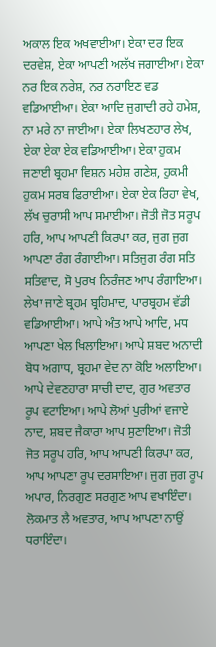ਅਕਾਲ ਇਕ ਅਖਵਾਈਆ। ਏਕਾ ਦਰ ਇਕ ਦਰਵੇਸ਼, ਏਕਾ ਆਪਣੀ ਅਲੱਖ ਜਗਾਈਆ। ਏਕਾ ਨਰ ਇਕ ਨਰੇਸ਼, ਨਰ ਨਰਾਇਣ ਵਡ ਵਡਿਆਈਆ। ਏਕਾ ਆਦਿ ਜੁਗਾਦੀ ਰਹੇ ਹਮੇਸ਼, ਨਾ ਮਰੇ ਨਾ ਜਾਈਆ। ਏਕਾ ਲਿਖਣਹਾਰ ਲੇਖ, ਏਕਾ ਏਕਾ ਏਕ ਵਡਿਆਈਆ। ਏਕਾ ਹੁਕਮ ਜਣਾਈ ਬ੍ਰਹਮਾ ਵਿਸ਼ਨ ਮਹੇਸ਼ ਗਣੇਸ਼, ਹੁਕਮੀ ਹੁਕਮ ਸਰਬ ਫਿਰਾਈਆ। ਏਕਾ ਏਕ ਰਿਹਾ ਵੇਖ, ਲੱਖ ਚੁਰਾਸੀ ਆਪ ਸਮਾਈਆ। ਜੋਤੀ ਜੋਤ ਸਰੂਪ ਹਰਿ, ਆਪ ਆਪਣੀ ਕਿਰਪਾ ਕਰ, ਜੁਗ ਜੁਗ ਆਪਣਾ ਰੰਗ ਰੰਗਾਈਆ। ਸਤਿਜੁਗ ਰੰਗ ਸਤਿ ਸਤਿਵਾਦ, ਸੋ ਪੁਰਖ ਨਿਰੰਜਣ ਆਪ ਰੰਗਾਇਆ। ਲੇਖਾ ਜਾਣੇ ਬ੍ਰਹਮ ਬ੍ਰਹਿਮਾਦ, ਪਾਰਬ੍ਰਹਮ ਵੱਡੀ ਵਡਿਆਈਆ। ਆਪੇ ਅੰਤ ਆਪੇ ਆਦਿ, ਮਧ ਆਪਣਾ ਖੇਲ ਖਿਲਾਇਆ। ਆਪੇ ਸ਼ਬਦ ਅਨਾਦੀ ਬੋਧ ਅਗਾਧ, ਬ੍ਰਹਮਾ ਵੇਦ ਨਾ ਕੋਇ ਅਲਾਇਆ। ਆਪੇ ਦੇਵਣਹਾਰਾ ਸਾਚੀ ਦਾਦ, ਗੁਰ ਅਵਤਾਰ ਰੂਪ ਵਟਾਇਆ। ਆਪੇ ਲੋਆਂ ਪੁਰੀਆਂ ਵਜਾਏ ਨਾਦ, ਸ਼ਬਦ ਜੈਕਾਰਾ ਆਪ ਸੁਣਾਇਆ। ਜੋਤੀ ਜੋਤ ਸਰੂਪ ਹਰਿ, ਆਪ ਆਪਣੀ ਕਿਰਪਾ ਕਰ, ਆਪ ਆਪਣਾ ਰੂਪ ਦਰਸਾਇਆ। ਜੁਗ ਜੁਗ ਰੂਪ ਅਪਾਰ, ਨਿਰਗੁਣ ਸਰਗੁਣ ਆਪ ਵਖਾਇੰਦਾ। ਲੋਕਮਾਤ ਲੈ ਅਵਤਾਰ, ਆਪ ਆਪਣਾ ਨਾਉਂ ਧਰਾਇੰਦਾ।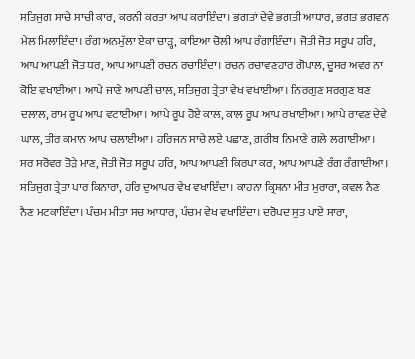ਸਤਿਜੁਗ ਸਾਚੇ ਸਾਚੀ ਕਾਰ, ਕਰਨੀ ਕਰਤਾ ਆਪ ਕਰਾਇੰਦਾ। ਭਗਤਾਂ ਦੇਵੇ ਭਗਤੀ ਆਧਾਰ, ਭਗਤ ਭਗਵਨ ਮੇਲ ਮਿਲਾਇੰਦਾ। ਰੰਗ ਅਨਮੁੱਲਾ ਏਕਾ ਚਾੜ੍ਹ, ਕਾਇਆ ਚੋਲੀ ਆਪ ਰੰਗਾਇੰਦਾ। ਜੋਤੀ ਜੋਤ ਸਰੂਪ ਹਰਿ, ਆਪ ਆਪਣੀ ਜੋਤ ਧਰ, ਆਪ ਆਪਣੀ ਰਚਨ ਰਚਾਇੰਦਾ। ਰਚਨ ਰਚਾਵਣਹਾਰ ਗੋਪਾਲ, ਦੂਸਰ ਅਵਰ ਨਾ ਕੋਇ ਵਖਾਈਆ। ਆਪੇ ਜਾਣੇ ਆਪਣੀ ਚਾਲ, ਸਤਿਜੁਗ ਤ੍ਰੇਤਾ ਵੇਖ ਵਖਾਈਆ। ਨਿਰਗੁਣ ਸਰਗੁਣ ਬਣ ਦਲਾਲ, ਰਾਮ ਰੂਪ ਆਪ ਵਟਾਈਆ। ਆਪੇ ਰੂਪ ਹੋਏ ਕਾਲ, ਕਾਲ ਰੂਪ ਆਪ ਰਖਾਈਆ। ਆਪੇ ਰਾਵਣ ਦੇਵੇ ਘਾਲ, ਤੀਰ ਕਮਾਨ ਆਪ ਚਲਾਈਆ। ਹਰਿਜਨ ਸਾਚੇ ਲਏ ਪਛਾਣ, ਗ਼ਰੀਬ ਨਿਮਾਣੇ ਗਲੇ ਲਗਾਈਆ। ਸਰ ਸਰੋਵਰ ਤੋੜੇ ਮਾਣ, ਜੋਤੀ ਜੋਤ ਸਰੂਪ ਹਰਿ, ਆਪ ਆਪਣੀ ਕਿਰਪਾ ਕਰ, ਆਪ ਆਪਣੇ ਰੰਗ ਰੰਗਾਈਆ। ਸਤਿਜੁਗ ਤ੍ਰੇਤਾ ਪਾਰ ਕਿਨਾਰਾ, ਹਰਿ ਦੁਆਪਰ ਵੇਖ ਵਖਾਇੰਦਾ। ਕਾਹਨਾ ਕ੍ਰਿਸ਼ਨਾ ਮੀਤ ਮੁਰਾਰਾ, ਕਵਲ ਨੈਣ ਨੈਣ ਮਟਕਾਇੰਦਾ। ਪੰਚਮ ਮੀਤਾ ਸਚ ਆਧਾਰ, ਪੰਚਮ ਵੇਖ ਵਖਾਇੰਦਾ। ਦਰੋਪਦ ਸੁਤ ਪਾਏ ਸਾਰਾ,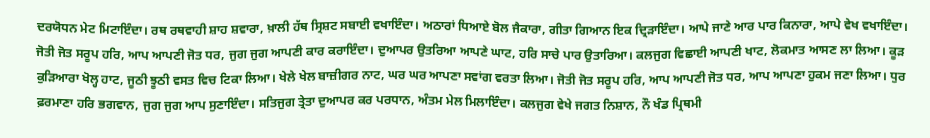ਦਰਯੋਧਨ ਮੇਟ ਮਿਟਾਇੰਦਾ। ਰਥ ਰਥਵਾਹੀ ਸ਼ਾਹ ਸ਼ਵਾਰਾ, ਖ਼ਾਲੀ ਹੱਥ ਸ੍ਰਿਸ਼ਟ ਸਬਾਈ ਵਖਾਇੰਦਾ। ਅਠਾਰਾਂ ਧਿਆਏ ਬੋਲ ਜੈਕਾਰਾ, ਗੀਤਾ ਗਿਆਨ ਇਕ ਦ੍ਰਿੜਾਇੰਦਾ। ਆਪੇ ਜਾਣੇ ਆਰ ਪਾਰ ਕਿਨਾਰਾ, ਆਪੇ ਵੇਖ ਵਖਾਇੰਦਾ। ਜੋਤੀ ਜੋਤ ਸਰੂਪ ਹਰਿ, ਆਪ ਆਪਣੀ ਜੋਤ ਧਰ, ਜੁਗ ਜੁਗ ਆਪਣੀ ਕਾਰ ਕਰਾਇੰਦਾ। ਦੁਆਪਰ ਉਤਰਿਆ ਆਪਣੇ ਘਾਟ, ਹਰਿ ਸਾਚੇ ਪਾਰ ਉਤਾਰਿਆ। ਕਲਜੁਗ ਵਿਛਾਈ ਆਪਣੀ ਖਾਟ, ਲੋਕਮਾਤ ਆਸਣ ਲਾ ਲਿਆ। ਕੂੜ ਕੁੜਿਆਰਾ ਖੋਲ੍ਹ ਹਾਟ, ਜੂਠੀ ਝੂਠੀ ਵਸਤ ਵਿਚ ਟਿਕਾ ਲਿਆ। ਖੇਲੇ ਖੇਲ ਬਾਜ਼ੀਗਰ ਨਾਟ, ਘਰ ਘਰ ਆਪਣਾ ਸਵਾਂਗ ਵਰਤਾ ਲਿਆ। ਜੋਤੀ ਜੋਤ ਸਰੂਪ ਹਰਿ, ਆਪ ਆਪਣੀ ਜੋਤ ਧਰ, ਆਪ ਆਪਣਾ ਹੁਕਮ ਜਣਾ ਲਿਆ। ਧੁਰ ਫ਼ਰਮਾਣਾ ਹਰਿ ਭਗਵਾਨ, ਜੁਗ ਜੁਗ ਆਪ ਸੁਣਾਇੰਦਾ। ਸਤਿਜੁਗ ਤ੍ਰੇਤਾ ਦੁਆਪਰ ਕਰ ਪਰਧਾਨ, ਅੰਤਮ ਮੇਲ ਮਿਲਾਇੰਦਾ। ਕਲਜੁਗ ਵੇਖੇ ਜਗਤ ਨਿਸ਼ਾਨ, ਨੌ ਖੰਡ ਪ੍ਰਿਥਮੀ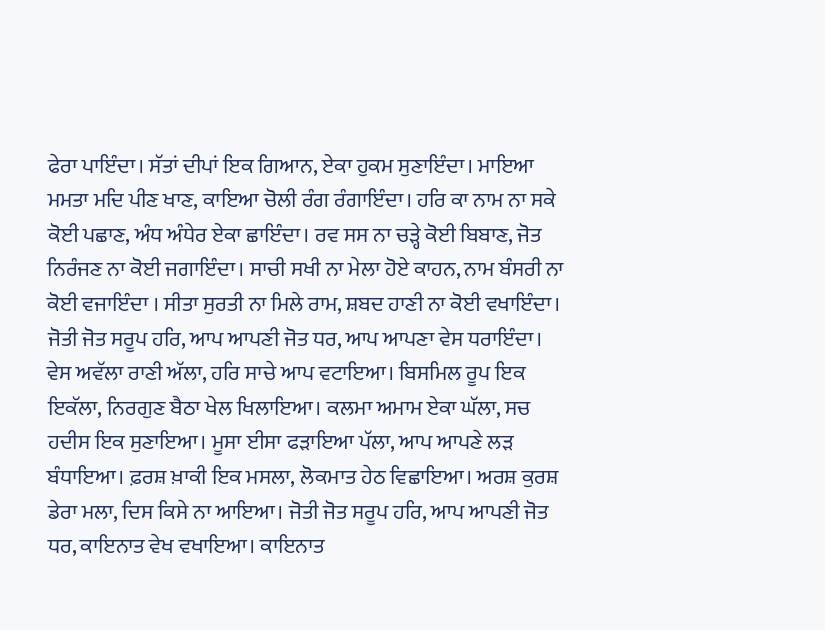ਫੇਰਾ ਪਾਇੰਦਾ। ਸੱਤਾਂ ਦੀਪਾਂ ਇਕ ਗਿਆਨ, ਏਕਾ ਹੁਕਮ ਸੁਣਾਇੰਦਾ। ਮਾਇਆ ਮਮਤਾ ਮਦਿ ਪੀਣ ਖਾਣ, ਕਾਇਆ ਚੋਲੀ ਰੰਗ ਰੰਗਾਇੰਦਾ। ਹਰਿ ਕਾ ਨਾਮ ਨਾ ਸਕੇ ਕੋਈ ਪਛਾਣ, ਅੰਧ ਅੰਧੇਰ ਏਕਾ ਛਾਇੰਦਾ। ਰਵ ਸਸ ਨਾ ਚੜ੍ਹੇ ਕੋਈ ਬਿਬਾਣ, ਜੋਤ ਨਿਰੰਜਣ ਨਾ ਕੋਈ ਜਗਾਇੰਦਾ। ਸਾਚੀ ਸਖੀ ਨਾ ਮੇਲਾ ਹੋਏ ਕਾਹਨ, ਨਾਮ ਬੰਸਰੀ ਨਾ ਕੋਈ ਵਜਾਇੰਦਾ । ਸੀਤਾ ਸੁਰਤੀ ਨਾ ਮਿਲੇ ਰਾਮ, ਸ਼ਬਦ ਹਾਣੀ ਨਾ ਕੋਈ ਵਖਾਇੰਦਾ। ਜੋਤੀ ਜੋਤ ਸਰੂਪ ਹਰਿ, ਆਪ ਆਪਣੀ ਜੋਤ ਧਰ, ਆਪ ਆਪਣਾ ਵੇਸ ਧਰਾਇੰਦਾ। ਵੇਸ ਅਵੱਲਾ ਰਾਣੀ ਅੱਲਾ, ਹਰਿ ਸਾਚੇ ਆਪ ਵਟਾਇਆ। ਬਿਸਮਿਲ ਰੂਪ ਇਕ ਇਕੱਲਾ, ਨਿਰਗੁਣ ਬੈਠਾ ਖੇਲ ਖਿਲਾਇਆ। ਕਲਮਾ ਅਮਾਮ ਏਕਾ ਘੱਲਾ, ਸਚ ਹਦੀਸ ਇਕ ਸੁਣਾਇਆ। ਮੂਸਾ ਈਸਾ ਫੜਾਇਆ ਪੱਲਾ, ਆਪ ਆਪਣੇ ਲੜ ਬੰਧਾਇਆ। ਫ਼ਰਸ਼ ਖ਼ਾਕੀ ਇਕ ਮਸਲਾ, ਲੋਕਮਾਤ ਹੇਠ ਵਿਛਾਇਆ। ਅਰਸ਼ ਕੁਰਸ਼ ਡੇਰਾ ਮਲਾ, ਦਿਸ ਕਿਸੇ ਨਾ ਆਇਆ। ਜੋਤੀ ਜੋਤ ਸਰੂਪ ਹਰਿ, ਆਪ ਆਪਣੀ ਜੋਤ ਧਰ, ਕਾਇਨਾਤ ਵੇਖ ਵਖਾਇਆ। ਕਾਇਨਾਤ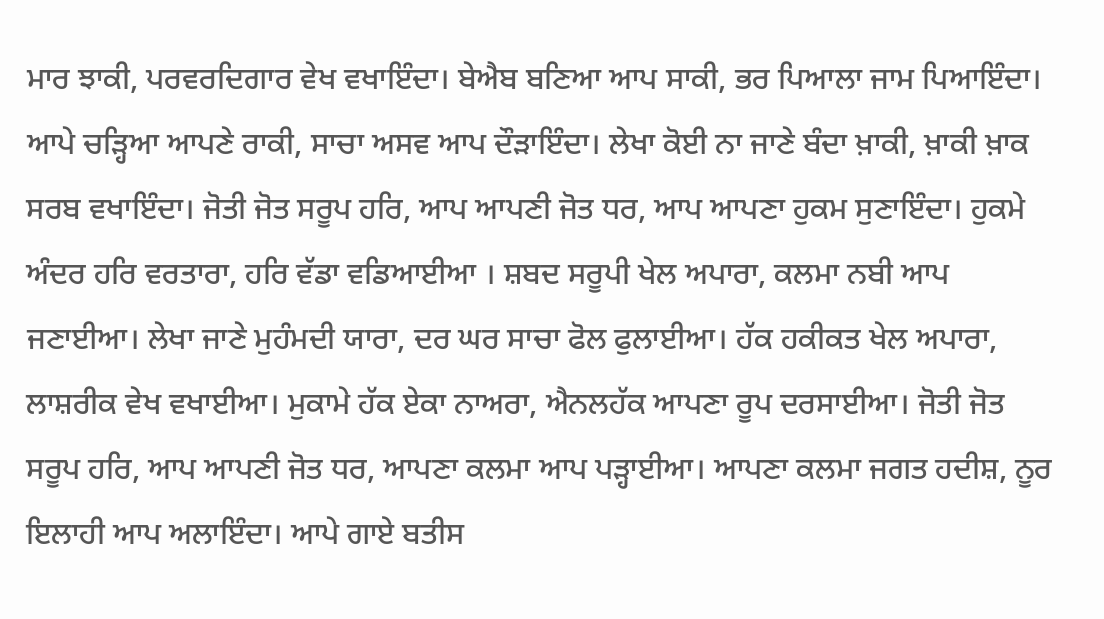ਮਾਰ ਝਾਕੀ, ਪਰਵਰਦਿਗਾਰ ਵੇਖ ਵਖਾਇੰਦਾ। ਬੇਐਬ ਬਣਿਆ ਆਪ ਸਾਕੀ, ਭਰ ਪਿਆਲਾ ਜਾਮ ਪਿਆਇੰਦਾ। ਆਪੇ ਚੜ੍ਹਿਆ ਆਪਣੇ ਰਾਕੀ, ਸਾਚਾ ਅਸਵ ਆਪ ਦੌੜਾਇੰਦਾ। ਲੇਖਾ ਕੋਈ ਨਾ ਜਾਣੇ ਬੰਦਾ ਖ਼ਾਕੀ, ਖ਼ਾਕੀ ਖ਼ਾਕ ਸਰਬ ਵਖਾਇੰਦਾ। ਜੋਤੀ ਜੋਤ ਸਰੂਪ ਹਰਿ, ਆਪ ਆਪਣੀ ਜੋਤ ਧਰ, ਆਪ ਆਪਣਾ ਹੁਕਮ ਸੁਣਾਇੰਦਾ। ਹੁਕਮੇ ਅੰਦਰ ਹਰਿ ਵਰਤਾਰਾ, ਹਰਿ ਵੱਡਾ ਵਡਿਆਈਆ । ਸ਼ਬਦ ਸਰੂਪੀ ਖੇਲ ਅਪਾਰਾ, ਕਲਮਾ ਨਬੀ ਆਪ ਜਣਾਈਆ। ਲੇਖਾ ਜਾਣੇ ਮੁਹੰਮਦੀ ਯਾਰਾ, ਦਰ ਘਰ ਸਾਚਾ ਫੋਲ ਫੁਲਾਈਆ। ਹੱਕ ਹਕੀਕਤ ਖੇਲ ਅਪਾਰਾ, ਲਾਸ਼ਰੀਕ ਵੇਖ ਵਖਾਈਆ। ਮੁਕਾਮੇ ਹੱਕ ਏਕਾ ਨਾਅਰਾ, ਐਨਲਹੱਕ ਆਪਣਾ ਰੂਪ ਦਰਸਾਈਆ। ਜੋਤੀ ਜੋਤ ਸਰੂਪ ਹਰਿ, ਆਪ ਆਪਣੀ ਜੋਤ ਧਰ, ਆਪਣਾ ਕਲਮਾ ਆਪ ਪੜ੍ਹਾਈਆ। ਆਪਣਾ ਕਲਮਾ ਜਗਤ ਹਦੀਸ਼, ਨੂਰ ਇਲਾਹੀ ਆਪ ਅਲਾਇੰਦਾ। ਆਪੇ ਗਾਏ ਬਤੀਸ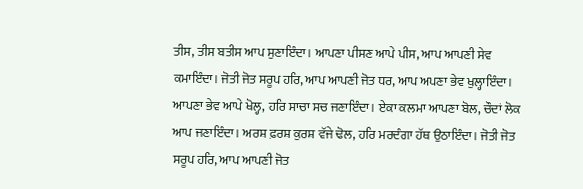ਤੀਸ, ਤੀਸ ਬਤੀਸ ਆਪ ਸੁਣਾਇੰਦਾ। ਆਪਣਾ ਪੀਸਣ ਆਪੇ ਪੀਸ, ਆਪ ਆਪਣੀ ਸੇਵ ਕਮਾਇੰਦਾ। ਜੋਤੀ ਜੋਤ ਸਰੂਪ ਹਰਿ, ਆਪ ਆਪਣੀ ਜੋਤ ਧਰ, ਆਪ ਅਪਣਾ ਭੇਵ ਖੁਲ੍ਹਾਇੰਦਾ। ਆਪਣਾ ਭੇਵ ਆਪੇ ਖੋਲ੍ਹ, ਹਰਿ ਸਾਚਾ ਸਚ ਜਣਾਇੰਦਾ। ਏਕਾ ਕਲਮਾ ਆਪਣਾ ਬੋਲ, ਚੌਦਾਂ ਲੋਕ ਆਪ ਜਣਾਇੰਦਾ। ਅਰਸ਼ ਫ਼ਰਸ਼ ਕੁਰਸ਼ ਵੱਜੇ ਢੋਲ, ਹਰਿ ਮਰਦੰਗਾ ਹੱਥ ਉਠਾਇੰਦਾ। ਜੋਤੀ ਜੋਤ ਸਰੂਪ ਹਰਿ, ਆਪ ਆਪਣੀ ਜੋਤ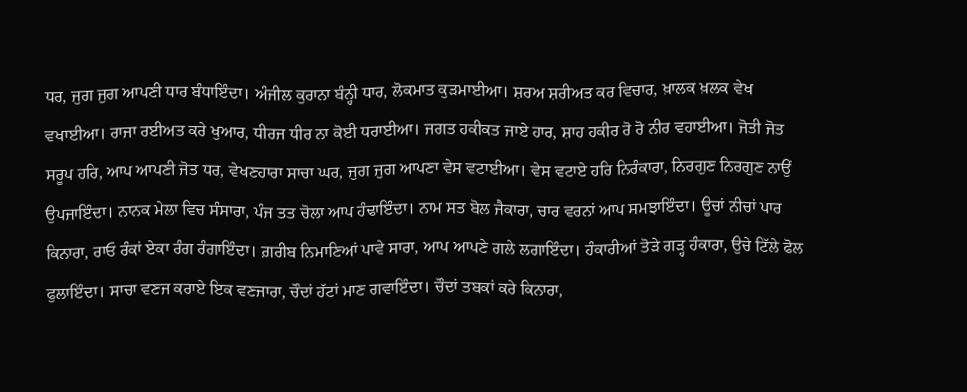ਧਰ, ਜੁਗ ਜੁਗ ਆਪਣੀ ਧਾਰ ਬੰਧਾਇੰਦਾ। ਅੰਜੀਲ ਕੁਰਾਨਾ ਬੰਨ੍ਹੀ ਧਾਰ, ਲੋਕਮਾਤ ਕੁੜਮਾਈਆ। ਸ਼ਰਅ ਸ਼ਰੀਅਤ ਕਰ ਵਿਚਾਰ, ਖ਼ਾਲਕ ਖ਼ਲਕ ਵੇਖ ਵਖਾਈਆ। ਰਾਜਾ ਰਈਅਤ ਕਰੇ ਖੁਆਰ, ਧੀਰਜ ਧੀਰ ਨਾ ਕੋਈ ਧਰਾਈਆ। ਜਗਤ ਹਕੀਕਤ ਜਾਏ ਹਾਰ, ਸ਼ਾਹ ਹਕੀਰ ਰੋ ਰੋ ਨੀਰ ਵਹਾਈਆ। ਜੋਤੀ ਜੋਤ ਸਰੂਪ ਹਰਿ, ਆਪ ਆਪਣੀ ਜੋਤ ਧਰ, ਵੇਖਣਹਾਰਾ ਸਾਚਾ ਘਰ, ਜੁਗ ਜੁਗ ਆਪਣਾ ਵੇਸ ਵਟਾਈਆ। ਵੇਸ ਵਟਾਏ ਹਰਿ ਨਿਰੰਕਾਰਾ, ਨਿਰਗੁਣ ਨਿਰਗੁਣ ਨਾਉਂ ਉਪਜਾਇੰਦਾ। ਨਾਨਕ ਮੇਲਾ ਵਿਚ ਸੰਸਾਰਾ, ਪੰਜ ਤਤ ਚੋਲਾ ਆਪ ਹੰਢਾਇੰਦਾ। ਨਾਮ ਸਤ ਬੋਲ ਜੈਕਾਰਾ, ਚਾਰ ਵਰਨਾਂ ਆਪ ਸਮਝਾਇੰਦਾ। ਊਚਾਂ ਨੀਚਾਂ ਪਾਰ ਕਿਨਾਰਾ, ਰਾਓ ਰੰਕਾਂ ਏਕਾ ਰੰਗ ਰੰਗਾਇੰਦਾ। ਗ਼ਰੀਬ ਨਿਮਾਣਿਆਂ ਪਾਵੇ ਸਾਰਾ, ਆਪ ਆਪਣੇ ਗਲੇ ਲਗਾਇੰਦਾ। ਹੰਕਾਰੀਆਂ ਤੋੜੇ ਗੜ੍ਹ ਹੰਕਾਰਾ, ਉਚੇ ਟਿੱਲੇ ਫੋਲ ਫੁਲਾਇੰਦਾ। ਸਾਚਾ ਵਣਜ ਕਰਾਏ ਇਕ ਵਣਜਾਰਾ, ਚੌਦਾਂ ਹੱਟਾਂ ਮਾਣ ਗਵਾਇੰਦਾ। ਚੌਦਾਂ ਤਬਕਾਂ ਕਰੇ ਕਿਨਾਰਾ,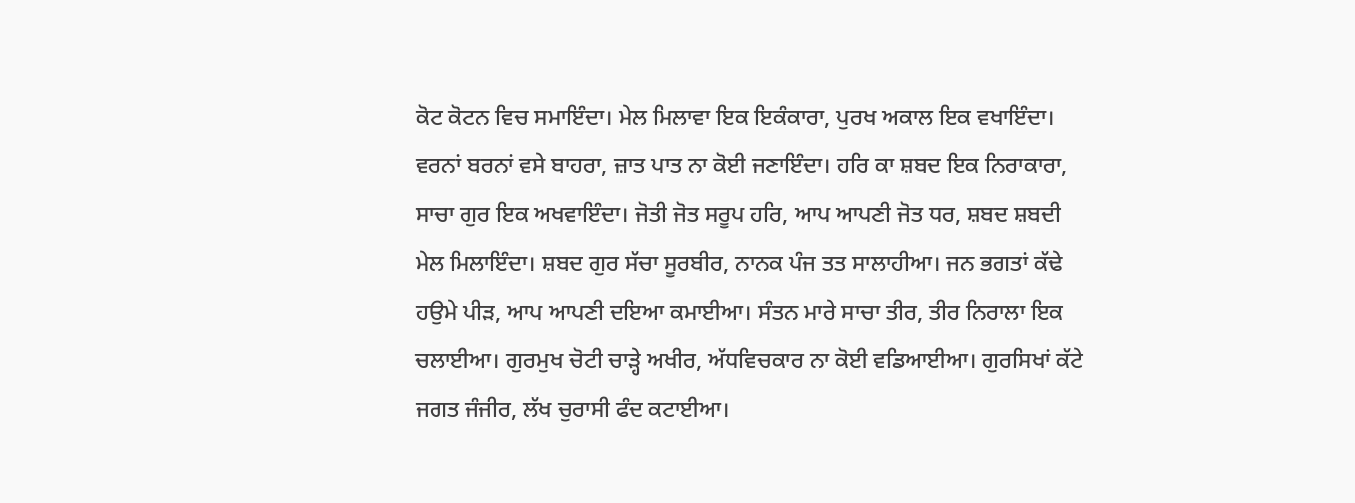ਕੋਟ ਕੋਟਨ ਵਿਚ ਸਮਾਇੰਦਾ। ਮੇਲ ਮਿਲਾਵਾ ਇਕ ਇਕੰਕਾਰਾ, ਪੁਰਖ ਅਕਾਲ ਇਕ ਵਖਾਇੰਦਾ। ਵਰਨਾਂ ਬਰਨਾਂ ਵਸੇ ਬਾਹਰਾ, ਜ਼ਾਤ ਪਾਤ ਨਾ ਕੋਈ ਜਣਾਇੰਦਾ। ਹਰਿ ਕਾ ਸ਼ਬਦ ਇਕ ਨਿਰਾਕਾਰਾ, ਸਾਚਾ ਗੁਰ ਇਕ ਅਖਵਾਇੰਦਾ। ਜੋਤੀ ਜੋਤ ਸਰੂਪ ਹਰਿ, ਆਪ ਆਪਣੀ ਜੋਤ ਧਰ, ਸ਼ਬਦ ਸ਼ਬਦੀ ਮੇਲ ਮਿਲਾਇੰਦਾ। ਸ਼ਬਦ ਗੁਰ ਸੱਚਾ ਸੂਰਬੀਰ, ਨਾਨਕ ਪੰਜ ਤਤ ਸਾਲਾਹੀਆ। ਜਨ ਭਗਤਾਂ ਕੱਢੇ ਹਉਮੇ ਪੀੜ, ਆਪ ਆਪਣੀ ਦਇਆ ਕਮਾਈਆ। ਸੰਤਨ ਮਾਰੇ ਸਾਚਾ ਤੀਰ, ਤੀਰ ਨਿਰਾਲਾ ਇਕ ਚਲਾਈਆ। ਗੁਰਮੁਖ ਚੋਟੀ ਚਾੜ੍ਹੇ ਅਖੀਰ, ਅੱਧਵਿਚਕਾਰ ਨਾ ਕੋਈ ਵਡਿਆਈਆ। ਗੁਰਸਿਖਾਂ ਕੱਟੇ ਜਗਤ ਜੰਜੀਰ, ਲੱਖ ਚੁਰਾਸੀ ਫੰਦ ਕਟਾਈਆ।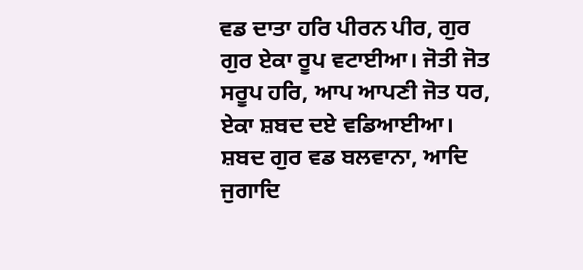ਵਡ ਦਾਤਾ ਹਰਿ ਪੀਰਨ ਪੀਰ, ਗੁਰ ਗੁਰ ਏਕਾ ਰੂਪ ਵਟਾਈਆ। ਜੋਤੀ ਜੋਤ ਸਰੂਪ ਹਰਿ, ਆਪ ਆਪਣੀ ਜੋਤ ਧਰ, ਏਕਾ ਸ਼ਬਦ ਦਏ ਵਡਿਆਈਆ। ਸ਼ਬਦ ਗੁਰ ਵਡ ਬਲਵਾਨਾ, ਆਦਿ ਜੁਗਾਦਿ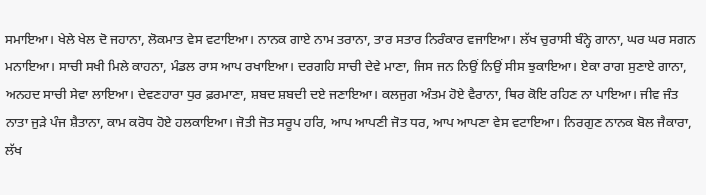ਸਮਾਇਆ। ਖੇਲੇ ਖੇਲ ਦੋ ਜਹਾਨਾ, ਲੋਕਮਾਤ ਵੇਸ ਵਟਾਇਆ। ਨਾਨਕ ਗਾਏ ਨਾਮ ਤਰਾਨਾ, ਤਾਰ ਸਤਾਰ ਨਿਰੰਕਾਰ ਵਜਾਇਆ। ਲੱਖ ਚੁਰਾਸੀ ਬੰਨ੍ਹੇ ਗਾਨਾ, ਘਰ ਘਰ ਸਗਨ ਮਨਾਇਆ। ਸਾਚੀ ਸਖੀ ਮਿਲੇ ਕਾਹਨਾ, ਮੰਡਲ ਰਾਸ ਆਪ ਰਖਾਇਆ। ਦਰਗਹਿ ਸਾਚੀ ਦੇਵੇ ਮਾਣਾ, ਜਿਸ ਜਨ ਨਿਉਂ ਨਿਉਂ ਸੀਸ ਝੁਕਾਇਆ। ਏਕਾ ਰਾਗ ਸੁਣਾਏ ਗਾਨਾ, ਅਨਹਦ ਸਾਚੀ ਸੇਵਾ ਲਾਇਆ। ਦੇਵਣਹਾਰਾ ਧੁਰ ਫ਼ਰਮਾਣਾ, ਸ਼ਬਦ ਸ਼ਬਦੀ ਦਏ ਜਣਾਇਆ। ਕਲਜੁਗ ਅੰਤਮ ਹੋਏ ਵੈਰਾਨਾ, ਥਿਰ ਕੋਇ ਰਹਿਣ ਨਾ ਪਾਇਆ। ਜੀਵ ਜੰਤ ਨਾਤਾ ਜੁੜੇ ਪੰਜ ਸ਼ੈਤਾਨਾ, ਕਾਮ ਕਰੋਧ ਹੋਏ ਹਲਕਾਇਆ। ਜੋਤੀ ਜੋਤ ਸਰੂਪ ਹਰਿ, ਆਪ ਆਪਣੀ ਜੋਤ ਧਰ, ਆਪ ਆਪਣਾ ਵੇਸ ਵਟਾਇਆ। ਨਿਰਗੁਣ ਨਾਨਕ ਬੋਲ ਜੈਕਾਰਾ, ਲੱਖ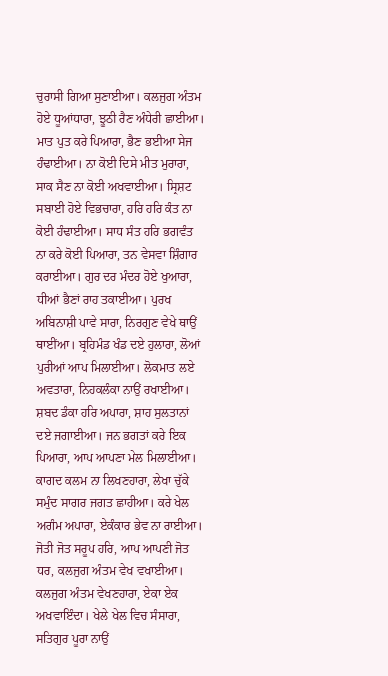ਚੁਰਾਸੀ ਗਿਆ ਸੁਣਾਈਆ। ਕਲਜੁਗ ਅੰਤਮ ਹੋਏ ਧੂਆਂਧਾਰਾ, ਝੂਠੀ ਰੈਣ ਅੰਧੇਰੀ ਛਾਈਆ। ਮਾਤ ਪੁਤ ਕਰੇ ਪਿਆਰਾ, ਭੈਣ ਭਈਆ ਸੇਜ ਹੰਢਾਈਆ। ਨਾ ਕੋਈ ਦਿਸੇ ਮੀਤ ਮੁਰਾਰਾ, ਸਾਕ ਸੈਣ ਨਾ ਕੋਈ ਅਖਵਾਈਆ। ਸ੍ਰਿਸ਼ਟ ਸਬਾਈ ਹੋਏ ਵਿਭਚਾਰਾ, ਹਰਿ ਹਰਿ ਕੰਤ ਨਾ ਕੋਈ ਹੰਢਾਈਆ। ਸਾਧ ਸੰਤ ਹਰਿ ਭਗਵੰਤ ਨਾ ਕਰੇ ਕੋਈ ਪਿਆਰਾ, ਤਨ ਵੇਸਵਾ ਸ਼ਿੰਗਾਰ ਕਰਾਈਆ। ਗੁਰ ਦਰ ਮੰਦਰ ਹੋਏ ਖੁਆਰਾ, ਧੀਆਂ ਭੈਣਾਂ ਰਾਹ ਤਕਾਈਆ। ਪੁਰਖ ਅਬਿਨਾਸ਼ੀ ਪਾਵੇ ਸਾਰਾ, ਨਿਰਗੁਣ ਵੇਖੇ ਥਾਉਂ ਥਾਈਂਆ। ਬ੍ਰਹਿਮੰਡ ਖੰਡ ਦਏ ਹੁਲਾਰਾ, ਲੋਆਂ ਪੁਰੀਆਂ ਆਪ ਮਿਲਾਈਆ। ਲੋਕਮਾਤ ਲਏ ਅਵਤਾਰਾ, ਨਿਹਕਲੰਕਾ ਨਾਉਂ ਰਖਾਈਆ। ਸ਼ਬਦ ਡੰਕਾ ਹਰਿ ਅਪਾਰਾ, ਸ਼ਾਹ ਸੁਲਤਾਨਾਂ ਦਏ ਜਗਾਈਆ। ਜਨ ਭਗਤਾਂ ਕਰੇ ਇਕ ਪਿਆਰਾ, ਆਪ ਆਪਣਾ ਮੇਲ ਮਿਲਾਈਆ। ਕਾਗਦ ਕਲਮ ਨਾ ਲਿਖਣਹਾਰਾ, ਲੇਖਾ ਚੁੱਕੇ ਸਮੁੰਦ ਸਾਗਰ ਜਗਤ ਛਾਹੀਆ। ਕਰੇ ਖੇਲ ਅਗੰਮ ਅਪਾਰਾ, ਏਕੰਕਾਰ ਭੇਵ ਨਾ ਰਾਈਆ। ਜੋਤੀ ਜੋਤ ਸਰੂਪ ਹਰਿ, ਆਪ ਆਪਣੀ ਜੋਤ ਧਰ, ਕਲਜੁਗ ਅੰਤਮ ਵੇਖ ਵਖਾਈਆ। ਕਲਜੁਗ ਅੰਤਮ ਵੇਖਣਹਾਰਾ, ਏਕਾ ਏਕ ਅਖਵਾਇੰਦਾ। ਖੇਲੇ ਖੇਲ ਵਿਚ ਸੰਸਾਰਾ, ਸਤਿਗੁਰ ਪੂਰਾ ਨਾਉਂ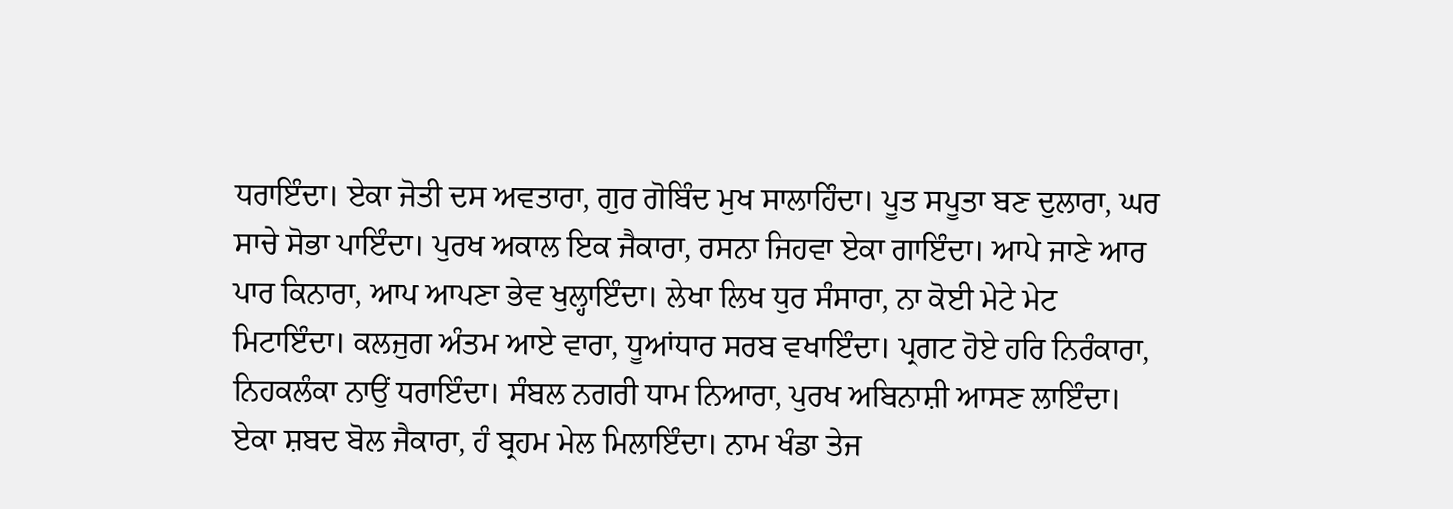ਧਰਾਇੰਦਾ। ਏਕਾ ਜੋਤੀ ਦਸ ਅਵਤਾਰਾ, ਗੁਰ ਗੋਬਿੰਦ ਮੁਖ ਸਾਲਾਹਿੰਦਾ। ਪੂਤ ਸਪੂਤਾ ਬਣ ਦੁਲਾਰਾ, ਘਰ ਸਾਚੇ ਸੋਭਾ ਪਾਇੰਦਾ। ਪੁਰਖ ਅਕਾਲ ਇਕ ਜੈਕਾਰਾ, ਰਸਨਾ ਜਿਹਵਾ ਏਕਾ ਗਾਇੰਦਾ। ਆਪੇ ਜਾਣੇ ਆਰ ਪਾਰ ਕਿਨਾਰਾ, ਆਪ ਆਪਣਾ ਭੇਵ ਖੁਲ੍ਹਾਇੰਦਾ। ਲੇਖਾ ਲਿਖ ਧੁਰ ਸੰਸਾਰਾ, ਨਾ ਕੋਈ ਮੇਟੇ ਮੇਟ ਮਿਟਾਇੰਦਾ। ਕਲਜੁਗ ਅੰਤਮ ਆਏ ਵਾਰਾ, ਧੂਆਂਧਾਰ ਸਰਬ ਵਖਾਇੰਦਾ। ਪ੍ਰਗਟ ਹੋਏ ਹਰਿ ਨਿਰੰਕਾਰਾ, ਨਿਹਕਲੰਕਾ ਨਾਉਂ ਧਰਾਇੰਦਾ। ਸੰਬਲ ਨਗਰੀ ਧਾਮ ਨਿਆਰਾ, ਪੁਰਖ ਅਬਿਨਾਸ਼ੀ ਆਸਣ ਲਾਇੰਦਾ। ਏਕਾ ਸ਼ਬਦ ਬੋਲ ਜੈਕਾਰਾ, ਹੰ ਬ੍ਰਹਮ ਮੇਲ ਮਿਲਾਇੰਦਾ। ਨਾਮ ਖੰਡਾ ਤੇਜ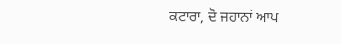ਕਟਾਰਾ, ਦੋ ਜਹਾਨਾਂ ਆਪ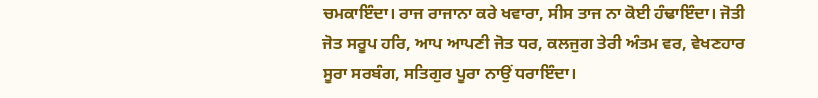ਚਮਕਾਇੰਦਾ। ਰਾਜ ਰਾਜਾਨਾ ਕਰੇ ਖਵਾਰਾ, ਸੀਸ ਤਾਜ ਨਾ ਕੋਈ ਹੰਢਾਇੰਦਾ। ਜੋਤੀ ਜੋਤ ਸਰੂਪ ਹਰਿ, ਆਪ ਆਪਣੀ ਜੋਤ ਧਰ, ਕਲਜੁਗ ਤੇਰੀ ਅੰਤਮ ਵਰ, ਵੇਖਣਹਾਰ ਸੂਰਾ ਸਰਬੰਗ, ਸਤਿਗੁਰ ਪੂਰਾ ਨਾਉਂ ਧਰਾਇੰਦਾ।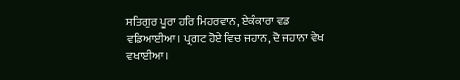ਸਤਿਗੁਰ ਪੂਰਾ ਹਰਿ ਮਿਹਰਵਾਨ, ਏਕੰਕਾਰਾ ਵਡ ਵਡਿਆਈਆ। ਪ੍ਰਗਟ ਹੋਏ ਵਿਚ ਜਹਾਨ, ਦੋ ਜਹਾਨਾ ਵੇਖ ਵਖਾਈਆ।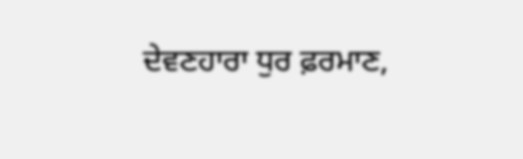ਦੇਵਣਹਾਰਾ ਧੁਰ ਫ਼ਰਮਾਣ,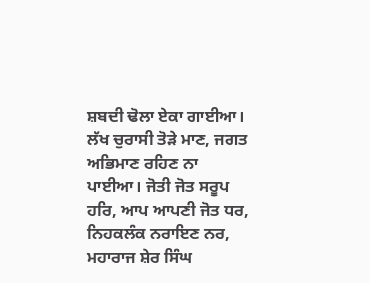ਸ਼ਬਦੀ ਢੋਲਾ ਏਕਾ ਗਾਈਆ। ਲੱਖ ਚੁਰਾਸੀ ਤੋੜੇ ਮਾਣ, ਜਗਤ ਅਭਿਮਾਣ ਰਹਿਣ ਨਾ ਪਾਈਆ। ਜੋਤੀ ਜੋਤ ਸਰੂਪ ਹਰਿ, ਆਪ ਆਪਣੀ ਜੋਤ ਧਰ, ਨਿਹਕਲੰਕ ਨਰਾਇਣ ਨਰ, ਮਹਾਰਾਜ ਸ਼ੇਰ ਸਿੰਘ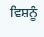ਵਿਸ਼ਨੂੰ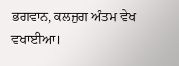ਭਗਵਾਨ, ਕਲਜੁਗ ਅੰਤਮ ਵੇਖ ਵਖਾਈਆ।